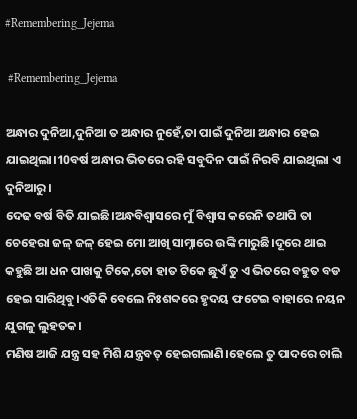#Remembering_Jejema

 #Remembering_Jejema

ଅନ୍ଧାର ଦୁନିଆ,ଦୁନିଆ ତ ଅନ୍ଧାର ନୁହେଁ,ତା ପାଇଁ ଦୁନିଆ ଅନ୍ଧାର ହେଇ ଯାଇଥିଲା।10ବର୍ଷ ଅନ୍ଧାର ଭିତରେ ରହି ସବୁଦିନ ପାଇଁ ନିରବି ଯାଇଥିଲା ଏ ଦୁନିଆରୁ।
ଦେଢ ବର୍ଷ ବିତି ଯାଇଛି।ଅନ୍ଧବିଶ୍ବାସରେ ମୁଁ ବିଶ୍ବାସ କରେନି ତଥାପି ତା ଚେହେରା ଜଳ୍ ଜଳ୍ ହେଇ ମୋ ଆଖି ସାମ୍ନାରେ ଉଙ୍କି ମାରୁଛି।ଦୂରେ ଥାଇ କହୁଛି ଆ ଧନ ପାଖକୁ ଟିକେ,ତୋ ହାତ ଟିକେ ଛୁଏଁ ତୁ ଏ ଭିତରେ ବହୁତ ବଡ ହେଇ ସାରିଥିବୁ।ଏତିକି ବେଲେ ନିଃଶବ୍ଦରେ ହୃଦୟ ଫଟେଇ ବାହାରେ ନୟନ ଯୁଗଳୁ ଲୁହତକ।
ମଣିଷ ଆଜି ଯନ୍ତ୍ର ସହ ମିଶି ଯନ୍ତ୍ରବତ୍ ହେଇଗଲାଣି।ହେଲେ ତୁ ପାଦରେ ଚାଲି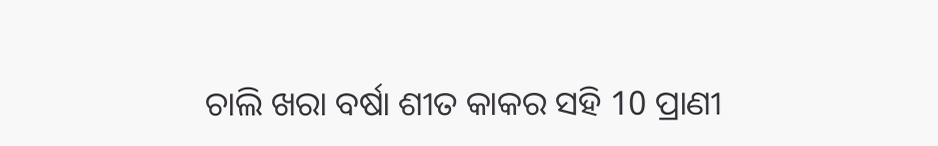ଚାଲି ଖରା ବର୍ଷା ଶୀତ କାକର ସହି 10 ପ୍ରାଣୀ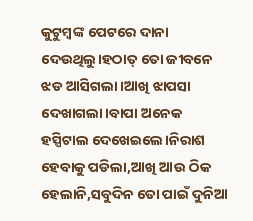କୁଟୁମ୍ବଙ୍କ ପେଟରେ ଦାନା ଦେଉଥିଲୁ।ହଠାତ୍ ତୋ ଜୀବନେ ଝଡ ଆସିଗଲା।ଆଖି ଝାପସା ଦେଖାଗଲା।ବାପା ଅନେକ ହସ୍ପିଟାଲ ଦେଖେଇଲେ।ନିରାଶ ହେବାକୁ ପଡିଲା,ଆଖି ଆଉ ଠିକ ହେଲାନି,ସବୁଦିନ ତୋ ପାଇଁ ଦୁନିଆ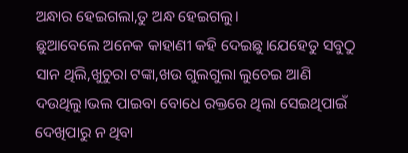ଅନ୍ଧାର ହେଇଗଲା,ତୁ ଅନ୍ଧ ହେଇଗଲୁ।
ଛୁଆବେଲେ ଅନେକ କାହାଣୀ କହି ଦେଇଛୁ।ଯେହେତୁ ସବୁଠୁ ସାନ ଥିଲି,ଖୁଚୁରା ଟଙ୍କା,ଖଉ ଗୁଲଗୁଲା ଲୁଚେଇ ଆଣି ଦଉଥିଲୁ।ଭଲ ପାଇବା ବୋଧେ ରକ୍ତରେ ଥିଲା ସେଇଥିପାଇଁ ଦେଖିପାରୁ ନ ଥିବା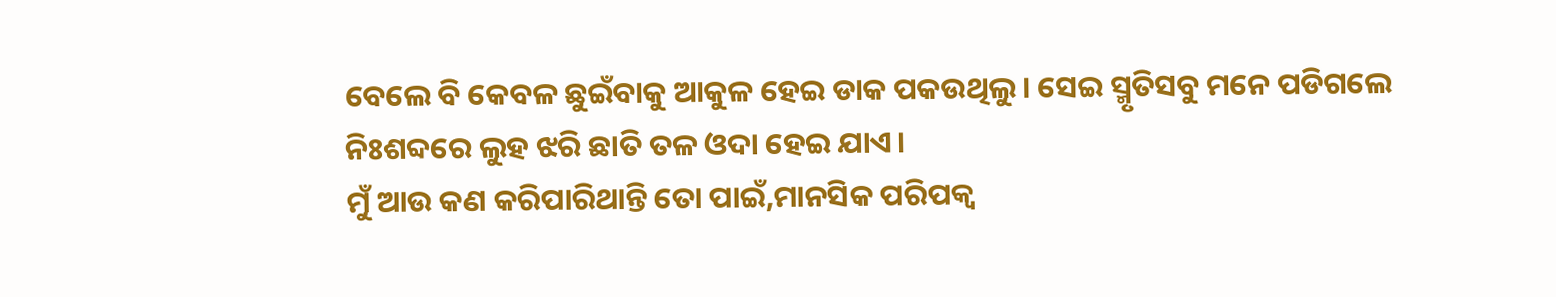ବେଲେ ବି କେବଳ ଛୁଇଁବାକୁ ଆକୁଳ ହେଇ ଡାକ ପକଉଥିଲୁ। ସେଇ ସ୍ମୃତିସବୁ ମନେ ପଡିଗଲେ ନିଃଶବ୍ଦରେ ଲୁହ ଝରି ଛାତି ତଳ ଓଦା ହେଇ ଯାଏ।
ମୁଁ ଆଉ କଣ କରିପାରିଥାନ୍ତି ତୋ ପାଇଁ,ମାନସିକ ପରିପକ୍ୱ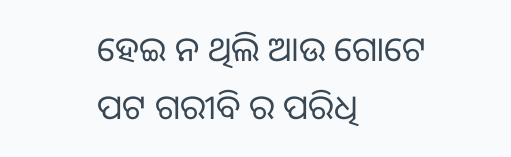ହେଇ ନ ଥିଲି ଆଉ ଗୋଟେ ପଟ ଗରୀବି ର ପରିଧି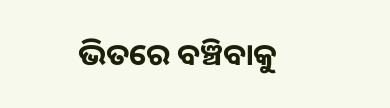ଭିତରେ ବଞ୍ଚିବାକୁ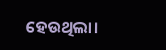ହେଉଥିଲା।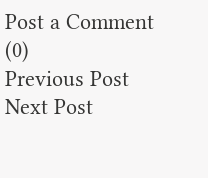Post a Comment (0)
Previous Post Next Post